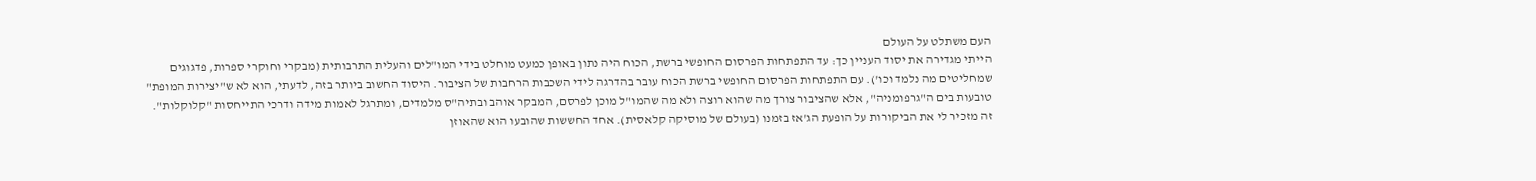העם משתלט על העולם
הייתי מגדירה את יסוד העניין כך: עד התפתחות הפרסום החופשי ברשת, הכוח היה נתון באופן כמעט מוחלט בידי המו"לים והעלית התרבותית (מבקרי וחוקרי ספרות, פדגוגים שמחליטים מה נלמד וכו'). עם התפתחות הפרסום החופשי ברשת הכוח עובר בהדרגה לידי השכבות הרחבות של הציבור. היסוד החשוב ביותר בזה, לדעתי, הוא לא ש"יצירות המופת" טובעות בים ה"גרפומניה", אלא שהציבור צורך מה שהוא רוצה ולא מה שהמו"ל מוכן לפרסם, המבקר אוהב ובתיה"ס מלמדים, ומתרגל לאמות מידה ודרכי התייחסות "קלוקלות". זה מזכיר לי את הביקורות על הופעת הג'אז בזמנו (בעולם של מוסיקה קלאסית). אחד החששות שהובעו הוא שהאוזן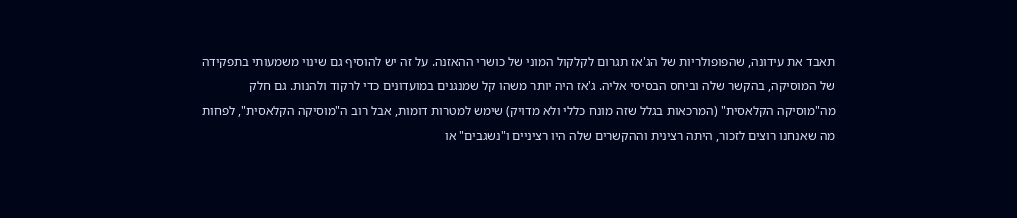תאבד את עידונה, שהפופולריות של הג'אז תגרום לקלקול המוני של כושרי ההאזנה. על זה יש להוסיף גם שינוי משמעותי בתפקידה של המוסיקה, בהקשר שלה וביחס הבסיסי אליה. ג'אז היה יותר משהו קל שמנגנים במועדונים כדי לרקוד ולהנות. גם חלק מה"מוסיקה הקלאסית" (המרכאות בגלל שזה מונח כללי ולא מדויק) שימש למטרות דומות, אבל רוב ה"מוסיקה הקלאסית", לפחות מה שאנחנו רוצים לזכור, היתה רצינית וההקשרים שלה היו רציניים ו"נשגבים" או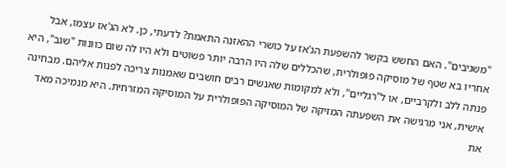"משגיבים". האם החשש בקשר להשפעת הג'אז על כושרי ההאזנה התאמת? לדעתי, כן. לא הג'אז עצמו, אבל אחריו בא שטף של מוסיקה פופולרית, שהכללים שלה היו הרבה יותר פשוטים ולא היו לה שום כוונות "שגב", היא פנתה ללב ולקרביים, או ל"רגליים", ולא למקומות שאנשים רבים חושבים שאמנות צריכה לפנות אליהם. מבחינה אישית, אני מרגישה את השפעתה המזיקה של המוסיקה הפופולרית על המוסיקה המזרחית. היא מנמיכה מאד את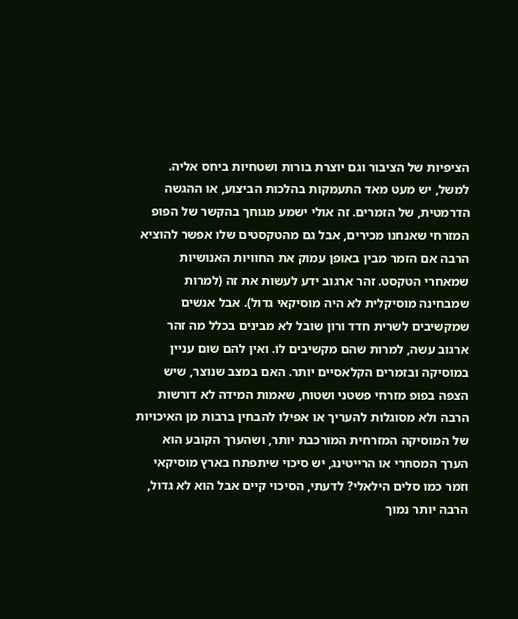הציפיות של הציבור וגם יוצרת בורות ושטחיות ביחס אליה. למשל, יש מעט מאד התעמקות בהלכות הביצוע, או ההגשה הדרמטית, של הזמרים. זה אולי ישמע מגוחך בהקשר של הפופ המזרחי שאנחנו מכירים, אבל גם מהטקסטים שלו אפשר להוציא הרבה אם הזמר מבין באופן עמוק את החוויות האנושיות שמאחרי הטקסט. זהר ארגוב ידע לעשות את זה (למרות שמבחינה מוסיקלית לא היה מוסיקאי גדול). אבל אנשים שמקשיבים לשרית חדד ורון שובל לא מבינים בכלל מה זהר ארגוב עשה, למרות שהם מקשיבים לו. ואין להם שום עניין במוסיקה ובזמרים הקלאסיים יותר. האם במצב שנוצר, שיש הצפה בפופ מזרחי פשטני ושטוח, שאמות המידה לא דורשות הרבה ולא מסוגלות להעריך או אפילו להבחין ברבות מן האיכויות של המוסיקה המזרחית המורכבת יותר, ושהערך הקובע הוא הערך המסחרי או הרייטינג, יש סיכוי שיתפתח בארץ מוסיקאי וזמר כמו סלים הילאלי? לדעתי, הסיכוי קיים אבל הוא לא גדול, הרבה יותר נמוך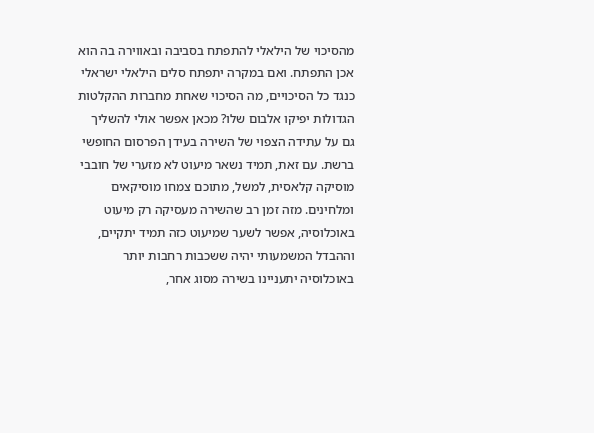מהסיכוי של הילאלי להתפתח בסביבה ובאווירה בה הוא אכן התפתח. ואם במקרה יתפתח סלים הילאלי ישראלי כנגד כל הסיכויים, מה הסיכוי שאחת מחברות ההקלטות הגדולות יפיקו אלבום שלו? מכאן אפשר אולי להשליך גם על עתידה הצפוי של השירה בעידן הפרסום החופשי ברשת. עם זאת, תמיד נשאר מיעוט לא מזערי של חובבי מוסיקה קלאסית, למשל, מתוכם צמחו מוסיקאים ומלחינים. מזה זמן רב שהשירה מעסיקה רק מיעוט באוכלוסיה, אפשר לשער שמיעוט כזה תמיד יתקיים, וההבדל המשמעותי יהיה ששכבות רחבות יותר באוכלוסיה יתעניינו בשירה מסוג אחר,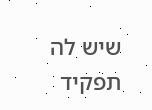שיש לה תפקיד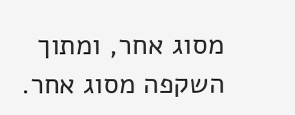מסוג אחר, ומתוך השקפה מסוג אחר.